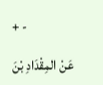+ -

عَنْ المِقْدَادِ بْنَ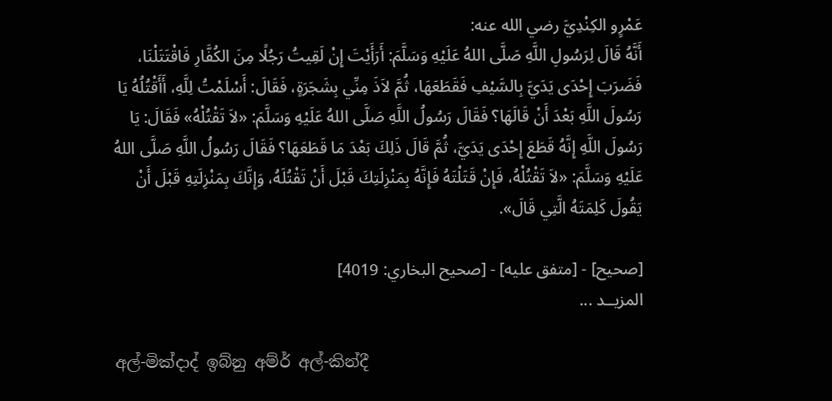عَمْرٍو الكِنْدِيَّ رضي الله عنه:
أَنَّهُ قَالَ لِرَسُولِ اللَّهِ صَلَّى اللهُ عَلَيْهِ وَسَلَّمَ: أَرَأَيْتَ إِنْ لَقِيتُ رَجُلًا مِنَ الكُفَّارِ فَاقْتَتَلْنَا، فَضَرَبَ إِحْدَى يَدَيَّ بِالسَّيْفِ فَقَطَعَهَا، ثُمَّ لاَذَ مِنِّي بِشَجَرَةٍ، فَقَالَ: أَسْلَمْتُ لِلَّهِ، أَأَقْتُلُهُ يَا رَسُولَ اللَّهِ بَعْدَ أَنْ قَالَهَا؟ فَقَالَ رَسُولُ اللَّهِ صَلَّى اللهُ عَلَيْهِ وَسَلَّمَ: «لاَ تَقْتُلْهُ» فَقَالَ: يَا رَسُولَ اللَّهِ إِنَّهُ قَطَعَ إِحْدَى يَدَيَّ، ثُمَّ قَالَ ذَلِكَ بَعْدَ مَا قَطَعَهَا؟ فَقَالَ رَسُولُ اللَّهِ صَلَّى اللهُ عَلَيْهِ وَسَلَّمَ: «لاَ تَقْتُلْهُ، فَإِنْ قَتَلْتَهُ فَإِنَّهُ بِمَنْزِلَتِكَ قَبْلَ أَنْ تَقْتُلَهُ، وَإِنَّكَ بِمَنْزِلَتِهِ قَبْلَ أَنْ يَقُولَ كَلِمَتَهُ الَّتِي قَالَ».

[صحيح] - [متفق عليه] - [صحيح البخاري: 4019]
المزيــد ...

අල්-මික්දාද් ඉබ්නු අම්ර් අල්-කින්දී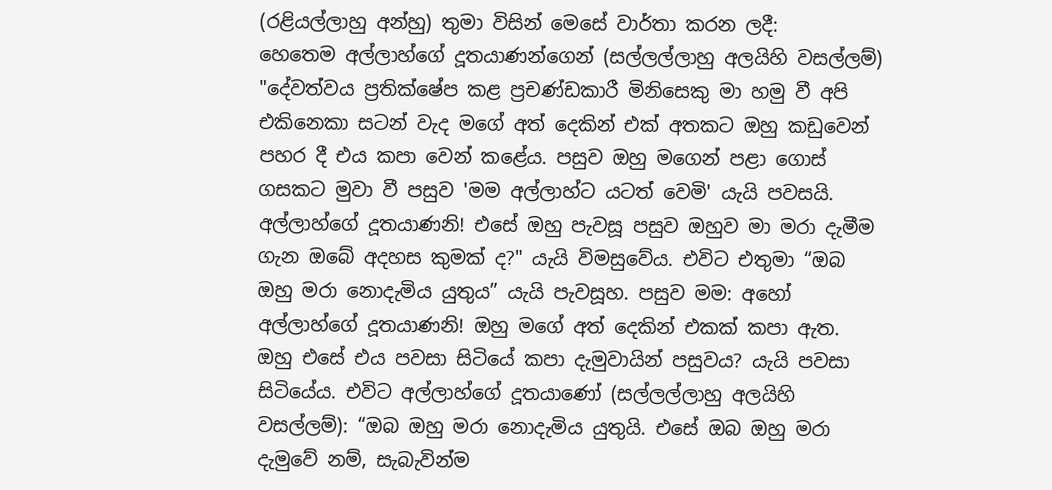(රළියල්ලාහු අන්හු) තුමා විසින් මෙසේ වාර්තා කරන ලදී:
හෙතෙම අල්ලාහ්ගේ දූතයාණන්ගෙන් (සල්ලල්ලාහු අලයිහි වසල්ලම්) "දේවත්වය ප්‍රතික්ෂේප කළ ප්‍රචණ්ඩකාරී මිනිසෙකු මා හමු වී අපි එකිනෙකා සටන් වැද මගේ අත් දෙකින් එක් අතකට ඔහු කඩුවෙන් පහර දී එය කපා වෙන් කළේය. පසුව ඔහු මගෙන් පළා ගොස් ගසකට මුවා වී පසුව 'මම අල්ලාහ්ට යටත් වෙමි' යැයි පවසයි. අල්ලාහ්ගේ දූතයාණනි! එසේ ඔහු පැවසූ පසුව ඔහුව මා මරා දැමීම ගැන ඔබේ අදහස කුමක් ද?" යැයි විමසුවේය. එවිට එතුමා “ඔබ ඔහු මරා නොදැමිය යුතුය” යැයි පැවසූහ. පසුව මම: අහෝ අල්ලාහ්ගේ දූතයාණනි! ඔහු මගේ අත් දෙකින් එකක් කපා ඇත. ඔහු එසේ එය පවසා සිටියේ කපා දැමුවායින් පසුවය? යැයි පවසා සිටියේය. එවිට අල්ලාහ්ගේ දූතයාණෝ (සල්ලල්ලාහු අලයිහි වසල්ලම්): “ඔබ ඔහු මරා නොදැමිය යුතුයි. එසේ ඔබ ඔහු මරා දැමුවේ නම්, සැබැවින්ම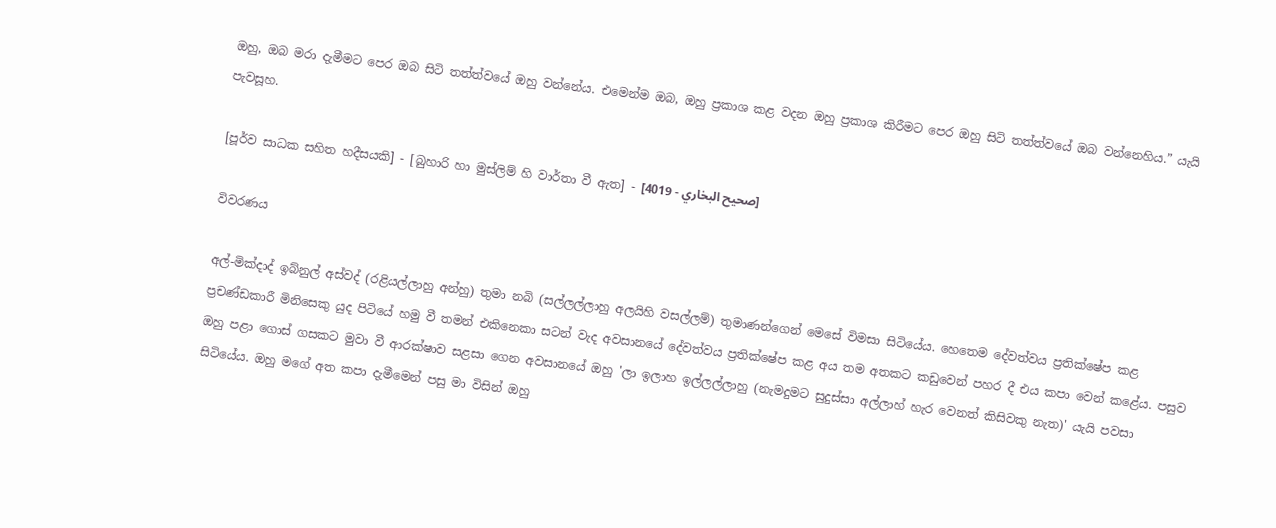ඔහු, ඔබ මරා දැමීමට පෙර ඔබ සිටි තත්ත්වයේ ඔහු වන්නේය. එමෙන්ම ඔබ, ඔහු ප්‍රකාශ කළ වදන ඔහු ප්‍රකාශ කිරීමට පෙර ඔහු සිටි තත්ත්වයේ ඔබ වන්නෙහිය.” යැයි පැවසූහ.

[පූර්ව සාධක සහිත හදීසයකි] - [බුහාරි හා මුස්ලිම් හි වාර්තා වී ඇත] - [صحيح البخاري - 4019]

විවරණය

අල්-මික්දාද් ඉබ්නුල් අස්වද් (රළියල්ලාහු අන්හු) තුමා නබි (සල්ලල්ලාහු අලයිහි වසල්ලම්) තුමාණන්ගෙන් මෙසේ විමසා සිටියේය. හෙතෙම දේවත්වය ප්‍රතික්ෂේප කළ ප්‍රචණ්ඩකාරී මිනිසෙකු යුද පිටියේ හමු වී තමන් එකිනෙකා සටන් වැද අවසානයේ දේවත්වය ප්‍රතික්ෂේප කළ අය තම අතකට කඩුවෙන් පහර දී එය කපා වෙන් කළේය. පසුව ඔහු පළා ගොස් ගසකට මුවා වී ආරක්ෂාව සළසා ගෙන අවසානයේ ඔහු 'ලා ඉලාහ ඉල්ලල්ලාහු (නැමදුමට සුදුස්සා අල්ලාහ් හැර වෙනත් කිසිවකු නැත)' යැයි පවසා සිටියේය. ඔහු මගේ අත කපා දැමීමෙන් පසු මා විසින් ඔහු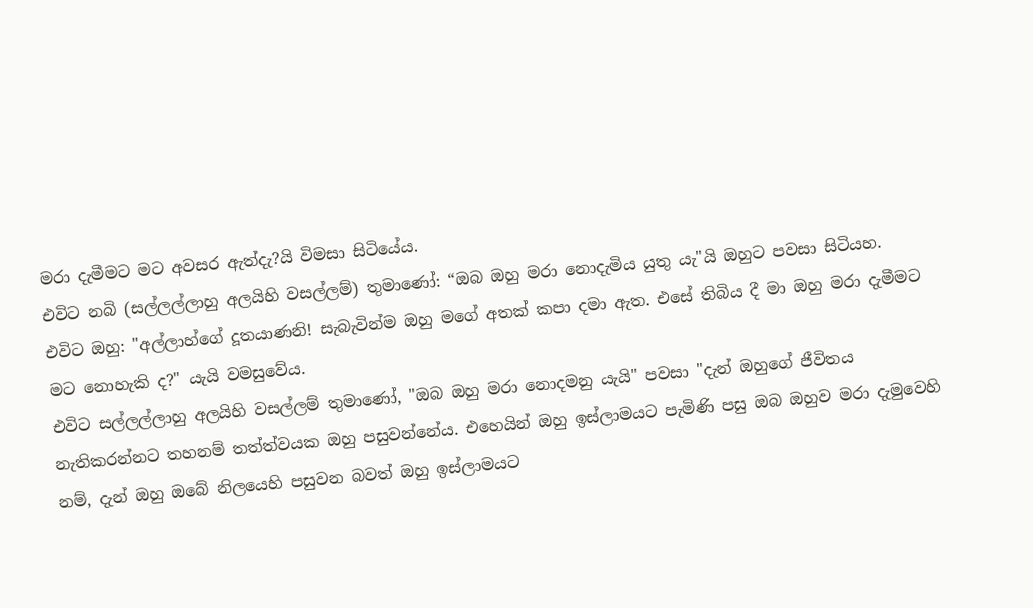මරා දැමීමට මට අවසර ඇත්දැ?යි විමසා සිටියේය.
එවිට නබි (සල්ලල්ලාහු අලයිහි වසල්ලම්) තුමාණෝ: “ඔබ ඔහු මරා නොදැමිය යුතු යැ"යි ඔහුට පවසා සිටියහ.
එවිට ඔහු: "අල්ලාහ්ගේ දූතයාණනි! සැබැවින්ම ඔහු මගේ අතක් කපා දමා ඇත. එසේ තිබිය දී මා ඔහු මරා දැමීමට මට නොහැකි ද?" යැයි වමසුවේය.
එවිට සල්ලල්ලාහු අලයිහි වසල්ලම් තුමාණෝ, "ඔබ ඔහු මරා නොදමනු යැයි" පවසා "දැන් ඔහුගේ ජීවිතය නැතිකරන්නට තහනම් තත්ත්වයක ඔහු පසුවන්නේය. එහෙයින් ඔහු ඉස්ලාමයට පැමිණි පසු ඔබ ඔහුව මරා දැමුවෙහි නම්, දැන් ඔහු ඔබේ නිලයෙහි පසුවන බවත් ඔහු ඉස්ලාමයට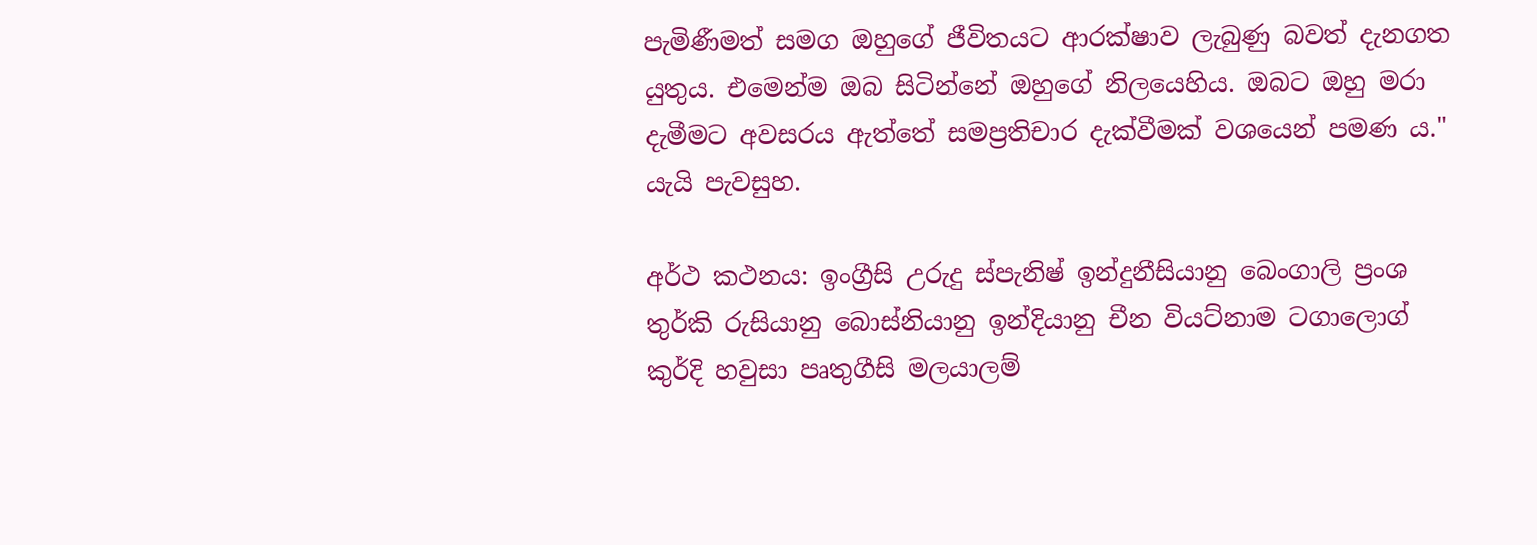පැමිණීමත් සමග ඔහුගේ ජීවිතයට ආරක්ෂාව ලැබුණු බවත් දැනගත යුතුය. එමෙන්ම ඔබ සිටින්නේ ඔහුගේ නිලයෙහිය. ඔබට ඔහු මරා දැමීමට අවසරය ඇත්තේ සමප්‍රතිචාර දැක්වීමක් වශයෙන් පමණ ය." යැයි පැවසුහ.

අර්ථ කථනය: ඉංග්‍රීසි උරුදු ස්පැනිෂ් ඉන්දුනීසියානු බෙංගාලි ප්‍රංශ තුර්කි රුසියානු බොස්නියානු ඉන්දියානු චීන වියට්නාම ටගාලොග් කුර්දි හවුසා පෘතුගීසි මලයාලම්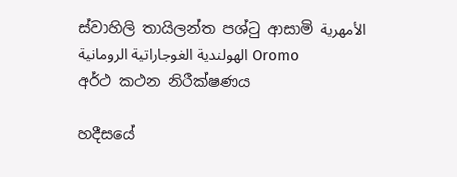ස්වාහිලි තායිලන්ත පශ්ටු ආසාමි الأمهرية الهولندية الغوجاراتية الرومانية Oromo
අර්ථ කථන නිරීක්ෂණය

හදීසයේ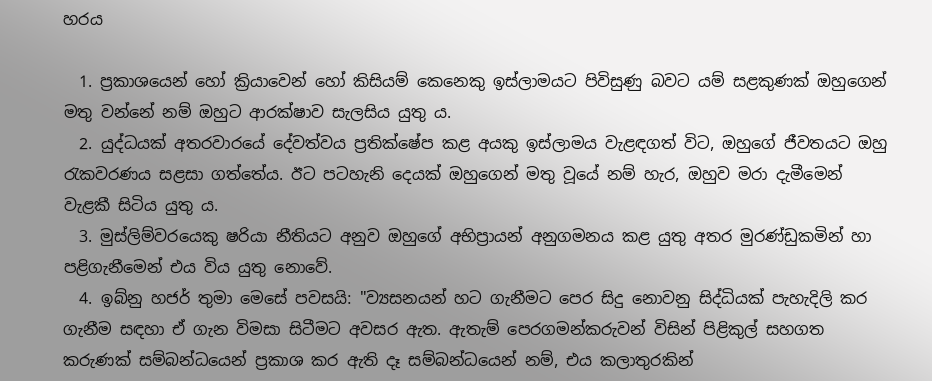හරය

  1. ප්‍රකාශයෙන් හෝ ක්‍රියාවෙන් හෝ කිසියම් කෙනෙකු ඉස්ලාමයට පිවිසුණු බවට යම් සළකුණක් ඔහුගෙන් මතු වන්නේ නම් ඔහුට ආරක්ෂාව සැලසිය යුතු ය.
  2. යුද්ධයක් අතරවාරයේ දේවත්වය ප්‍රතික්ෂේප කළ අයකු ඉස්ලාමය වැළඳගත් විට, ඔහුගේ ජීවතයට ඔහු රැකවරණය සළසා ගත්තේය. ඊට පටහැනි දෙයක් ඔහුගෙන් මතු වූයේ නම් හැර, ඔහුව මරා දැමීමෙන් වැළකී සිටිය යුතු ය.
  3. මුස්ලිම්වරයෙකු ෂරියා නීතියට අනුව ඔහුගේ අභිප්‍රායන් අනුගමනය කළ යුතු අතර මුරණ්ඩුකමින් හා පළිගැනීමෙන් එය විය යුතු නොවේ.
  4. ඉබ්නු හජර් තුමා මෙසේ පවසයි: "ව්‍යසනයන් හට ගැනීමට පෙර සිදු නොවනු සිද්ධියක් පැහැදිලි කර ගැනීම සඳහා ඒ ගැන විමසා සිටීමට අවසර ඇත. ඇතැම් පෙරගමන්කරුවන් විසින් පිළිකුල් සහගත කරුණක් සම්බන්ධයෙන් ප්‍රකාශ කර ඇති දෑ සම්බන්ධයෙන් නම්, එය කලාතුරකින්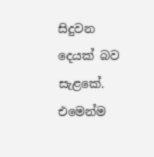සිදුවන දෙයක් බව සැළකේ. එමෙන්ම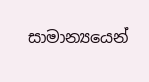සාමාන්‍යයෙන්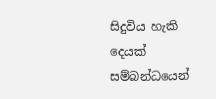සිදුවිය හැකි දෙයක් සම්බන්ධයෙන්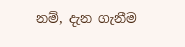නම්, දැන ගැනීම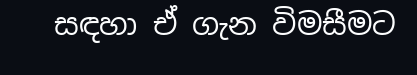සඳහා ඒ ගැන විමසීමට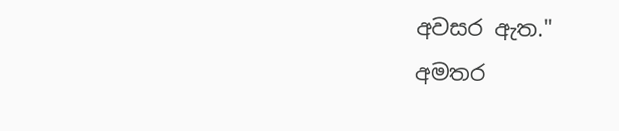අවසර ඇත."
අමතර